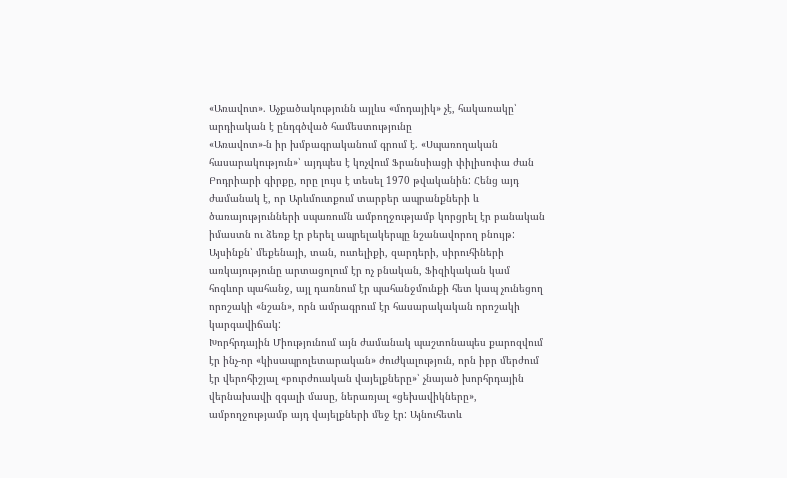«Առավոտ». Աչքածակությունն այլևս «մոդայիկ» չէ, հակառակը՝ արդիական է ընդգծված համեստությունը
«Առավոտ»-ն իր խմբագրականում գրում է. «Սպառողական հասարակություն»՝ այդպես է կոչվում Ֆրանսիացի փիլիսոփա ժան Բոդրիարի գիրքը, որը լույս է տեսել 1970 թվականին: Հենց այդ ժամանակ է, որ Արևմուտքում տարբեր ապրանքների և ծառայությունների սպառումն ամբողջությամբ կորցրել էր բանական իմաստն ու ձեռք էր բերել ապրելակերպը նշանավորող բնույթ: Այսինքն՝ մեքենայի, տան, ուտելիքի, զարդերի, սիրուհիների առկայությունը արտացոլում էր ոչ բնական, Ֆիզիկական կամ հոգևոր պահանջ, այլ դառնում էր պահանջմունքի հետ կապ չունեցող որոշակի «նշան», որն ամրագրում էր հասարակական որոշակի կարգավիճակ:
Խորհրդային Միությունում այն ժամանակ պաշտոնապես քարոզվում էր ինչ-որ «կիսապրոլետարական» ժուժկալություն, որն իբր մերժում էր վերոհիշյալ «բուրժուական վայելքները»՝ չնայած խորհրդային վերնախավի զգալի մասը, ներառյալ «ցեխավիկները», ամբողջությամբ այդ վայելքների մեջ էր: Այնուհետև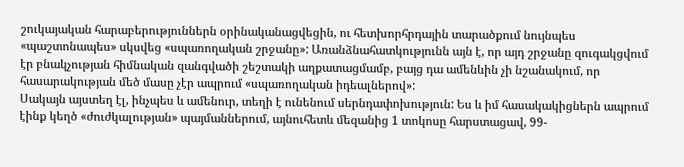շուկայական հարաբերություններն օրինականացվեցին, ու հետխորհրդային տարածքում նույնպես «պաշտոնապես» սկսվեց «սպառողական շրջանը»: Առանձնահատկությունն այն է, որ այդ շրջանը զուգակցվում էր բնակչության հիմնական զանգվածի շեշտակի աղքատացմամբ, բայց դա ամենևին չի նշանակում, որ հասարակության մեծ մասը չէր ապրում «սպառողական իդեալներով»:
Սակայն այստեղ էլ, ինչպես և ամենուր, տեղի է ունենում սերնդափոխություն: Ես և իմ հասակակիցներն ապրում էինք կեղծ «ժուժկալության» պայմաններում, այնուհետև մեզանից 1 տոկոսը հարստացավ, 99-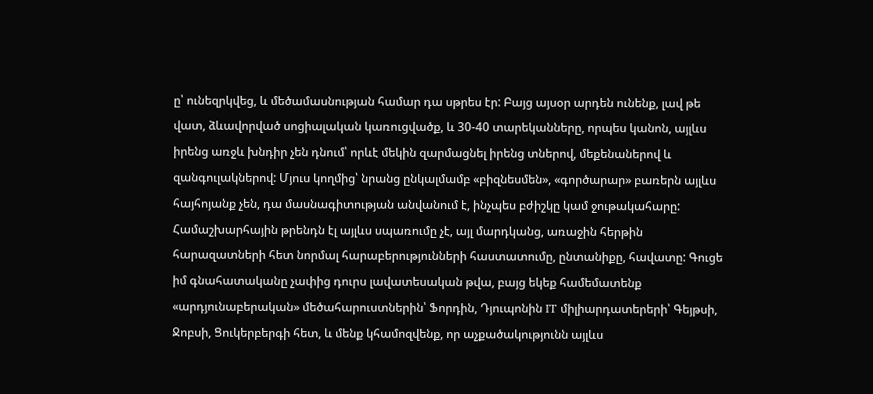ը՝ ունեզրկվեց, և մեծամասնության համար դա սթրես էր: Բայց այսօր արդեն ունենք, լավ թե վատ, ձևավորված սոցիալական կառուցվածք, և 30-40 տարեկանները, որպես կանոն, այլևս իրենց առջև խնդիր չեն դնում՝ որևէ մեկին զարմացնել իրենց տներով, մեքենաներով և զանգուլակներով: Մյուս կողմից՝ նրանց ընկալմամբ «բիզնեսմեն», «գործարար» բառերն այլևս հայհոյանք չեն, դա մասնագիտության անվանում է, ինչպես բժիշկը կամ ջութակահարը:
Համաշխարհային թրենդն էլ այլևս սպառումը չէ, այլ մարդկանց, առաջին հերթին հարազատների հետ նորմալ հարաբերությունների հաստատումը, ընտանիքը, հավատը: Գուցե իմ գնահատականը չափից դուրս լավատեսական թվա, բայց եկեք համեմատենք «արդյունաբերական» մեծահարուստներին՝ Ֆորդին, Դյուպոնին IT միլիարդատերերի՝ Գեյթսի, Ջոբսի, Ցուկերբերգի հետ, և մենք կհամոզվենք, որ աչքածակությունն այլևս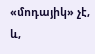«մոդայիկ» չէ, և,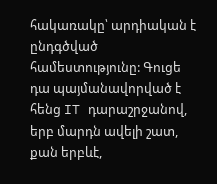հակառակը՝ արդիական է ընդգծված համեստությունը: Գուցե դա պայմանավորված է հենց IT դարաշրջանով, երբ մարդն ավելի շատ, քան երբևէ,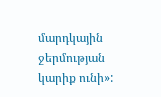մարդկային ջերմության կարիք ունի»: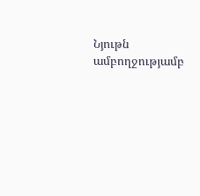Նյութն ամբողջությամբ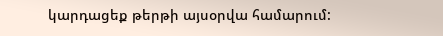կարդացեք թերթի այսօրվա համարում: